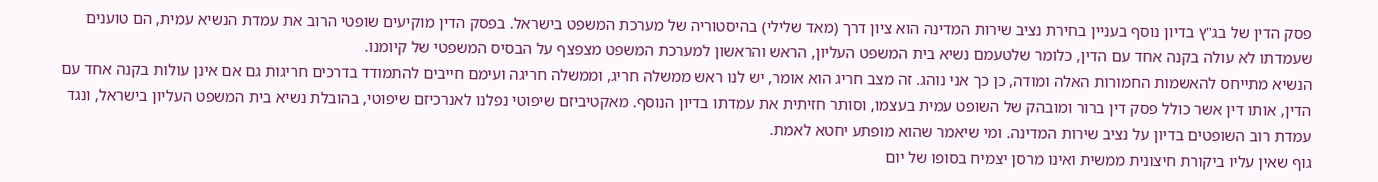פסק הדין של בג"ץ בדיון נוסף בעניין בחירת נציב שירות המדינה הוא ציון דרך (מאד שלילי) בהיסטוריה של מערכת המשפט בישראל. בפסק הדין מוקיעים שופטי הרוב את עמדת הנשיא עמית, הם טוענים שעמדתו לא עולה בקנה אחד עם הדין, כלומר שלטעמם נשיא בית המשפט העליון, הראש והראשון למערכת המשפט מצפצף על הבסיס המשפטי של קיומנו.
הנשיא מתייחס להאשמות החמורות האלה ומודה, כן כך אני נוהג. זה מצב חריג הוא אומר, יש לנו ראש ממשלה חריג, וממשלה חריגה ועימם חייבים להתמודד בדרכים חריגות גם אם אינן עולות בקנה אחד עם הדין, אותו דין אשר כולל פסק דין ברור ומובהק של השופט עמית בעצמו, וסותר חזיתית את עמדתו בדיון הנוסף. מאקטיביזם שיפוטי נפלנו לאנרכיזם שיפוטי, בהובלת נשיא בית המשפט העליון בישראל, ונגד עמדת רוב השופטים בדיון על נציב שירות המדינה. ומי שיאמר שהוא מופתע יחטא לאמת.
גוף שאין עליו ביקורת חיצונית ממשית ואינו מרסן יצמיח בסופו של יום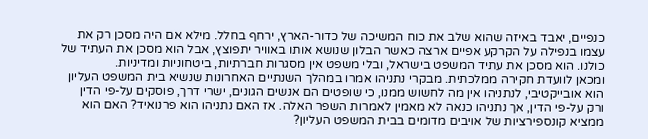כנפיים, יאבד באיזה שהוא שלב את כוח המשיכה של כדור-הארץ, ירחף בחלל. מילא אם היה מסכן רק את עצמו בנפילה על הקרקע אפיים ארצה כאשר הבלון שנושא אותו באוויר יתפוצץ, אבל הוא מסכן את העתיד של כולנו. הוא מסכן את עתיד המשפט בישראל, ובלי משפט אין מסגרות חברתיות, ביטחוניות ומדיניות.
ומכאן לוועדת חקירה ממלכתית. מבקרי נתניהו אמרו במהלך השנתיים האחרונות שנשיא בית המשפט העליון הוא אובייקטיבי, לנתניהו אין מה לחשוש ממנו, כי שופטים הם אנשים הגונים, ישרי דרך, פוסקים על-פי הדין ורק על-פי הדין, אך נתניהו כנאה לא מאמין לאמרות השפר האלה. אז האם נתניהו הוא פרנואיד? האם הוא ממציא קונספירציות של אויבים מדומים בבית המשפט העליון?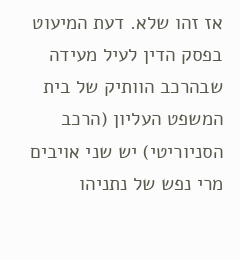אז זהו שלא. דעת המיעוט בפסק הדין לעיל מעידה שבהרכב הוותיק של בית המשפט העליון (הרכב הסניוריטי) יש שני אויבים מרי נפש של נתניהו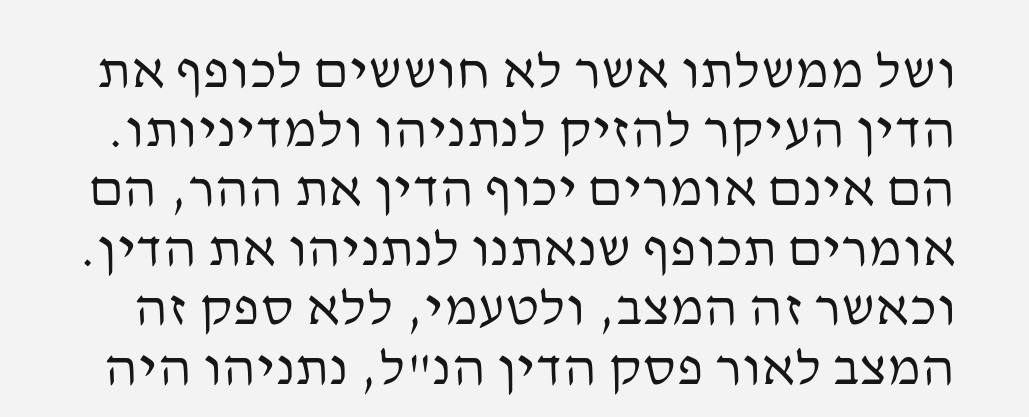ושל ממשלתו אשר לא חוששים לכופף את הדין העיקר להזיק לנתניהו ולמדיניותו. הם אינם אומרים יכוף הדין את ההר, הם אומרים תכופף שנאתנו לנתניהו את הדין. וכאשר זה המצב, ולטעמי, ללא ספק זה המצב לאור פסק הדין הנ"ל, נתניהו היה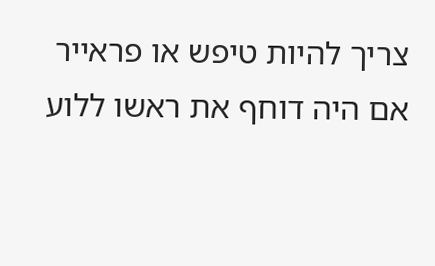צריך להיות טיפש או פראייר אם היה דוחף את ראשו ללוע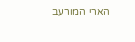הארי המורעב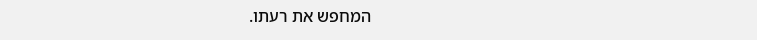המחפש את רעתו.